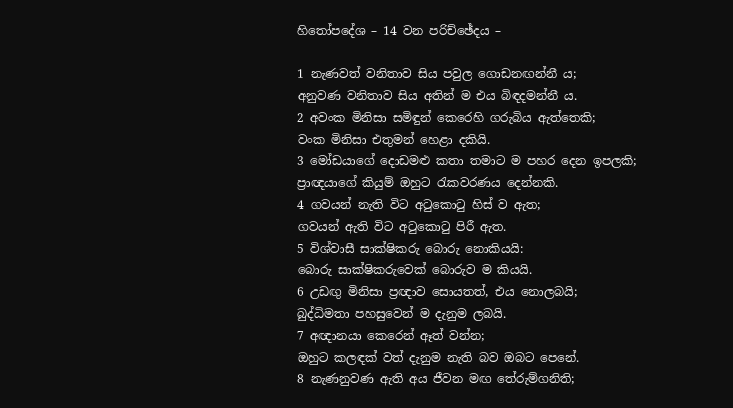හිතෝපදේශ – 14 වන පරිච්ඡේදය –

1 නැණවත් වනිතාව සිය පවුල ගොඩනඟන්නී ය;
අනුවණ වනිතාව සිය අතින් ම එය බිඳදමන්නී ය.
2 අවංක මිනිසා සමිඳුන් කෙරෙහි ගරුබිය ඇත්තෙකි;
වංක මිනිසා එතුමන් හෙළා දකියි.
3 මෝඩයාගේ දොඩමළු කතා තමාට ම පහර දෙන ඉපලකි;
ප්‍රාඥයාගේ කියුම් ඔහුට රැකවරණය දෙන්නකි.
4 ගවයන් නැති විට අටුකොටු හිස් ව ඇත;
ගවයන් ඇති විට අටුකොටු පිරී ඇත.
5 විශ්වාසී සාක්ෂිකරු බොරු නොකියයි:
බොරු සාක්ෂිකරුවෙක් බොරුව ම කියයි.
6 උඩඟු මිනිසා ප්‍රඥාව සොයතත්, එය නොලබයි;
බුද්ධිමතා පහසුවෙන් ම දැනුම ලබයි.
7 අඥානයා කෙරෙන් ඈත් වන්න;
ඔහුට කලඳක් වත් දැනුම නැති බව ඔබට පෙනේ.
8 නැණනුවණ ඇති අය ජීවන මඟ තේරුම්ගනිති;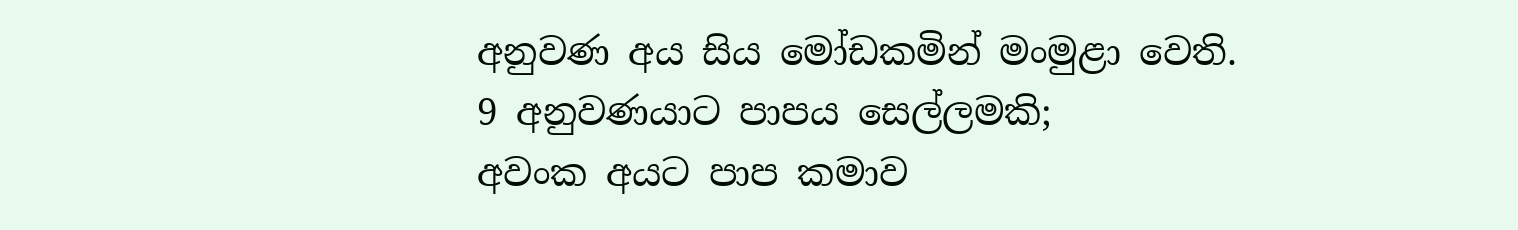අනුවණ අය සිය මෝඩකමින් මංමුළා වෙති.
9 අනුවණයාට පාපය සෙල්ලමකි;
අවංක අයට පාප කමාව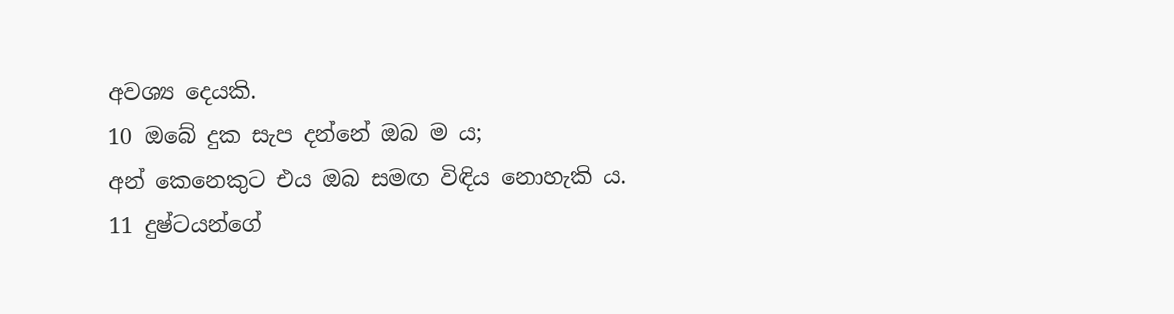අවශ්‍ය දෙයකි.
10 ඔබේ දුක සැප දන්නේ ඔබ ම ය;
අන් කෙනෙකුට එය ඔබ සමඟ විඳිය නොහැකි ය.
11 දුෂ්ටයන්ගේ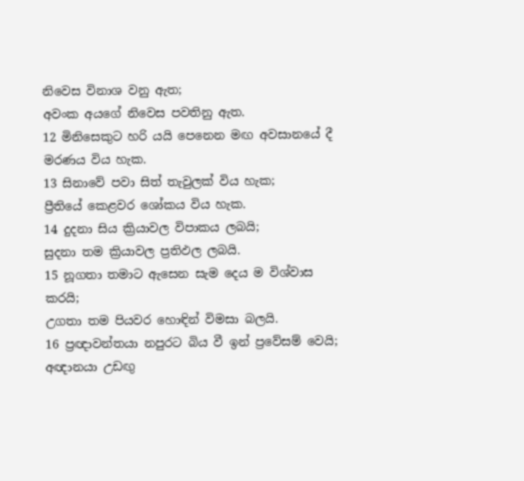නිවෙස විනාශ වනු ඇත;
අවංක අයගේ නිවෙස පවතිනු ඇත.
12 මිනිසෙකුට හරි යයි පෙනෙන මඟ අවසානයේ දී මරණය විය හැක.
13 සිනාවේ පවා සිත් තැවුලක් විය හැක;
ප්‍රීතියේ කෙළවර ශෝකය විය හැක.
14 දුදනා සිය ක්‍රියාවල විපාකය ලබයි;
සුදනා තම ක්‍රියාවල ප්‍රතිඵල ලබයි.
15 නූගතා තමාට ඇසෙන සැම දෙය ම විශ්වාස කරයි;
උගතා තම පියවර හොඳින් විමසා බලයි.
16 ප්‍රඥාවන්තයා නපුරට බිය වී ඉන් ප්‍රවේසම් වෙයි;
අඥානයා උඩඟු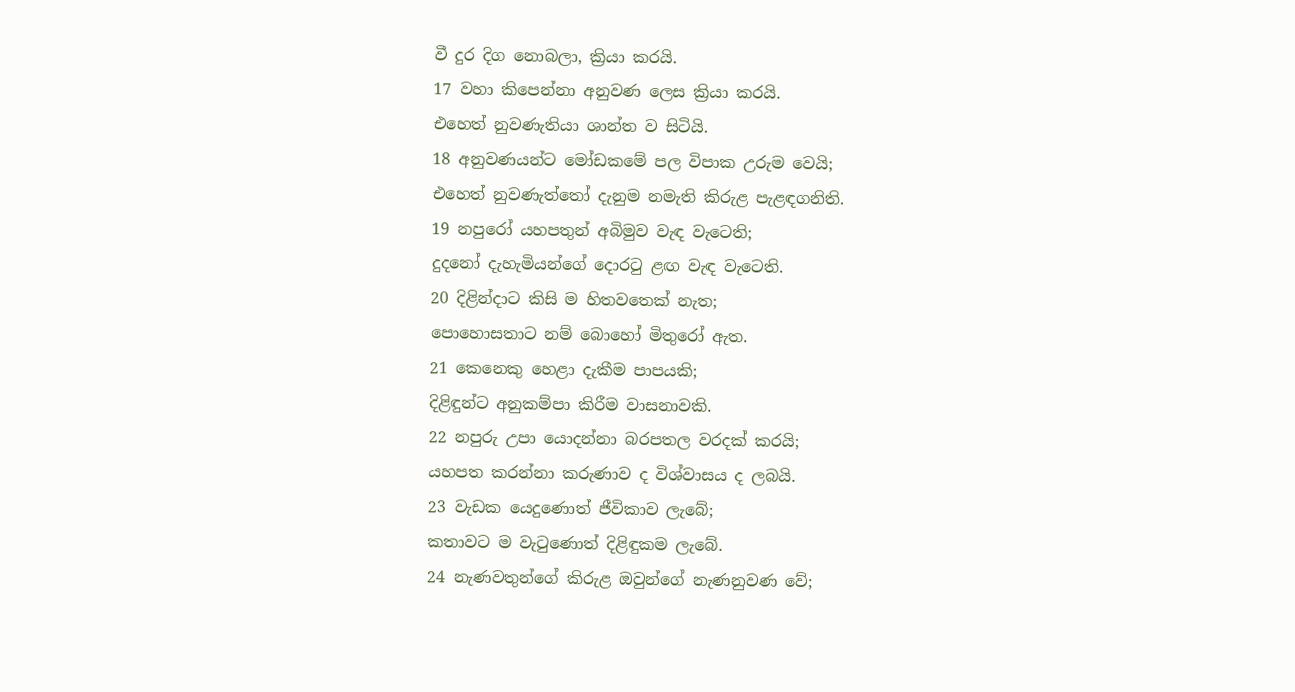වී දුර දිග නොබලා, ක්‍රියා කරයි.
17 වහා කිපෙන්නා අනුවණ ලෙස ක්‍රියා කරයි.
එහෙත් නුවණැතියා ශාන්ත ව සිටියි.
18 අනුවණයන්ට මෝඩකමේ පල විපාක උරුම වෙයි;
එහෙත් නුවණැත්තෝ දැනුම නමැති කිරුළ පැළඳගනිති.
19 නපුරෝ යහපතුන් අබිමුව වැඳ වැටෙති;
දුදනෝ දැහැමියන්ගේ දොරටු ළඟ වැඳ වැටෙති.
20 දිළින්දාට කිසි ම හිතවතෙක් නැත;
පොහොසතාට නම් බොහෝ මිතුරෝ ඇත.
21 කෙනෙකු හෙළා දැකීම පාපයකි;
දිළිඳුන්ට අනුකම්පා කිරීම වාසනාවකි.
22 නපුරු උපා යොදන්නා බරපතල වරදක් කරයි;
යහපත කරන්නා කරුණාව ද විශ්වාසය ද ලබයි.
23 වැඩක යෙදුණොත් ජීවිකාව ලැබේ;
කතාවට ම වැටුණොත් දිළිඳුකම ලැබේ.
24 නැණවතුන්ගේ කිරුළ ඔවුන්ගේ නැණනුවණ වේ;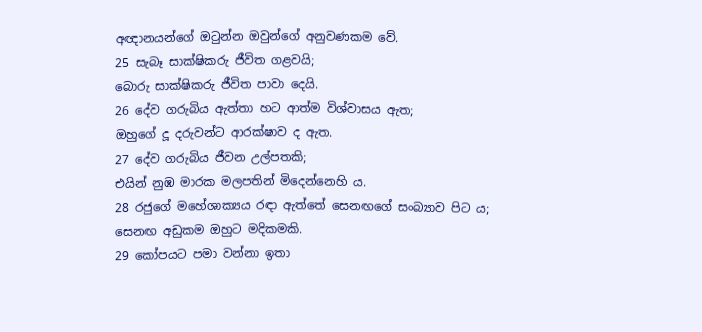අඥානයන්ගේ ඔටුන්න ඔවුන්ගේ අනුවණකම වේ.
25 සැබෑ සාක්ෂිකරු ජීවිත ගළවයි;
බොරු සාක්ෂිකරු ජීවිත පාවා දෙයි.
26 දේව ගරුබිය ඇත්තා හට ආත්ම විශ්වාසය ඇත;
ඔහුගේ දූ දරුවන්ට ආරක්ෂාව ද ඇත.
27 දේව ගරුබිය ජීවන උල්පතකි;
එයින් නුඹ මාරක මලපතින් මිදෙන්නෙහි ය.
28 රජුගේ මහේශාක්‍යය රඳා ඇත්තේ සෙනඟගේ සංබ්‍යාව පිට ය;
සෙනඟ අඩුකම ඔහුට මදිකමකි.
29 කෝපයට පමා වන්නා ඉතා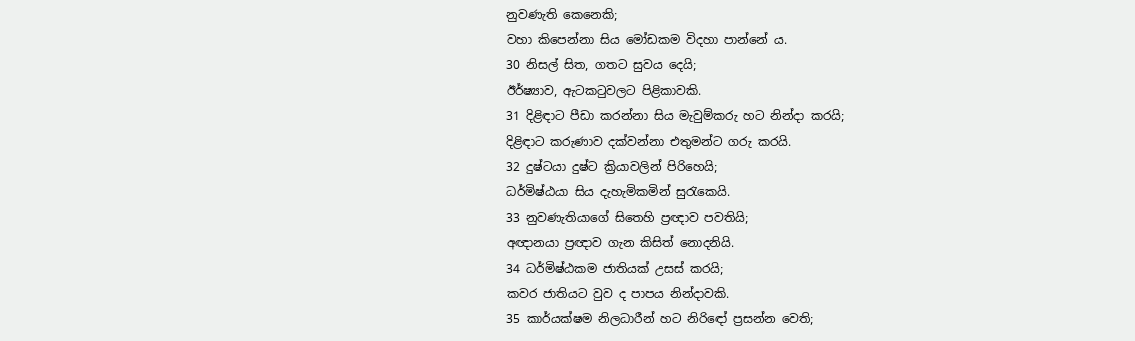නුවණැති කෙනෙකි;
වහා කිපෙන්නා සිය මෝඩකම විදහා පාන්නේ ය.
30 නිසල් සිත, ගතට සුවය දෙයි;
ඊර්ෂ්‍යාව, ඇටකටුවලට පිළිකාවකි.
31 දිළිඳාට පීඩා කරන්නා සිය මැවුම්කරු හට නින්දා කරයි;
දිළිඳාට කරුණාව දක්වන්නා එතුමන්ට ගරු කරයි.
32 දුෂ්ටයා දුෂ්ට ක්‍රියාවලින් පිරිහෙයි;
ධර්මිෂ්ඨයා සිය දැහැමිකමින් සුරැකෙයි.
33 නුවණැතියාගේ සිතෙහි ප්‍රඥාව පවතියි;
අඥානයා ප්‍රඥාව ගැන කිසිත් නොදනියි.
34 ධර්මිෂ්ඨකම ජාතියක් උසස් කරයි;
කවර ජාතියට වුව ද පාපය නින්දාවකි.
35 කාර්යක්ෂම නිලධාරීන් හට නිරිඳෝ ප්‍රසන්න වෙති;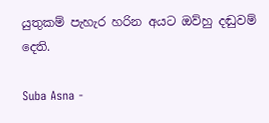යුතුකම් පැහැර හරින අයට ඔව්හු දඬුවම් දෙති.

Suba Asna -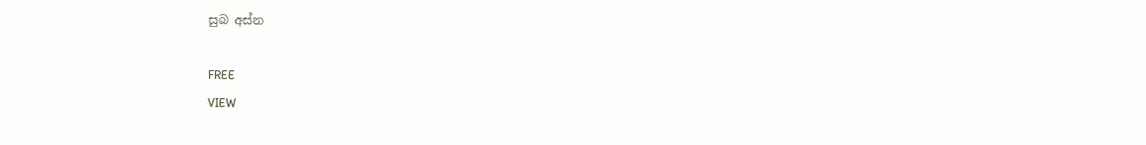සුබ අස්න

FREE
VIEW